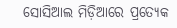ସୋସିଆଲ ମିଡ଼ିଆରେ ପ୍ରତ୍ୟେକ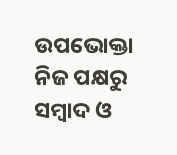ଉପଭୋକ୍ତା ନିଜ ପକ୍ଷରୁ ସମ୍ୱାଦ ଓ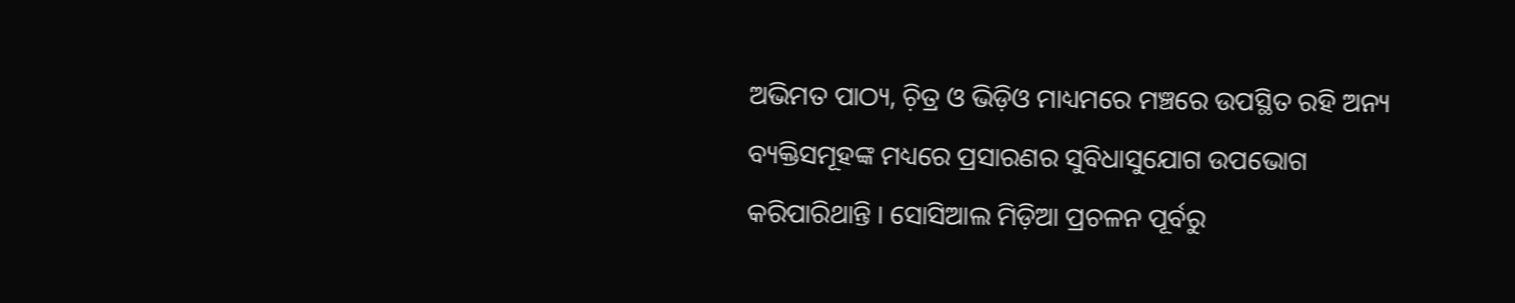ଅଭିମତ ପାଠ୍ୟ, ଚ଼ିତ୍ର ଓ ଭିଡ଼ିଓ ମାଧ୍ୟମରେ ମଞ୍ଚରେ ଉପସ୍ଥିତ ରହି ଅନ୍ୟ ବ୍ୟକ୍ତିସମୂହଙ୍କ ମଧ୍ୟରେ ପ୍ରସାରଣର ସୁବିଧାସୁଯୋଗ ଉପଭୋଗ କରିପାରିଥାନ୍ତି । ସୋସିଆଲ ମିଡ଼ିଆ ପ୍ରଚଳନ ପୂର୍ବରୁ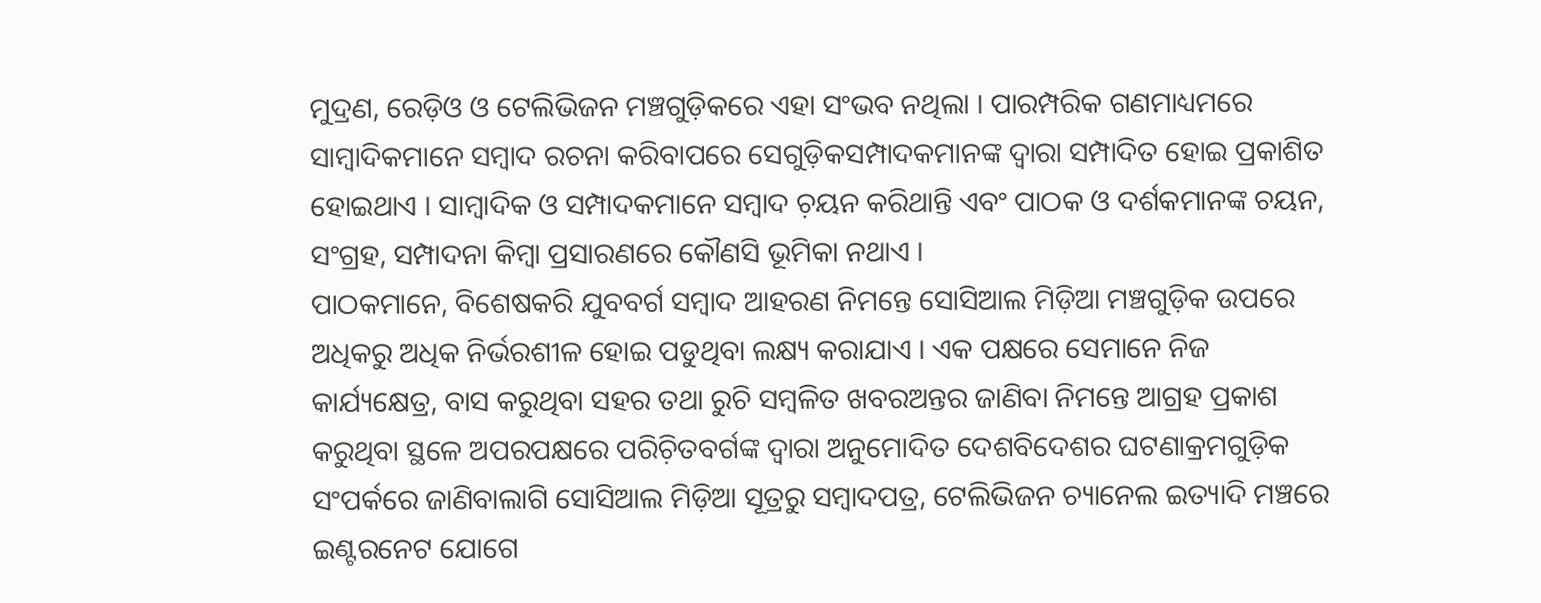ମୁଦ୍ରଣ, ରେଡ଼ିଓ ଓ ଟେଲିଭିଜନ ମଞ୍ଚଗୁଡ଼ିକରେ ଏହା ସଂଭବ ନଥିଲା । ପାରମ୍ପରିକ ଗଣମାଧ୍ୟମରେ ସାମ୍ୱାଦିକମାନେ ସମ୍ୱାଦ ରଚନା କରିବାପରେ ସେଗୁଡ଼ିକସମ୍ପାଦକମାନଙ୍କ ଦ୍ୱାରା ସମ୍ପାଦିତ ହୋଇ ପ୍ରକାଶିତ ହୋଇଥାଏ । ସାମ୍ୱାଦିକ ଓ ସମ୍ପାଦକମାନେ ସମ୍ୱାଦ ଚ଼ୟନ କରିଥାନ୍ତି ଏବଂ ପାଠକ ଓ ଦର୍ଶକମାନଙ୍କ ଚୟନ, ସଂଗ୍ରହ, ସମ୍ପାଦନା କିମ୍ୱା ପ୍ରସାରଣରେ କୌଣସି ଭୂମିକା ନଥାଏ ।
ପାଠକମାନେ, ବିଶେଷକରି ଯୁବବର୍ଗ ସମ୍ୱାଦ ଆହରଣ ନିମନ୍ତେ ସୋସିଆଲ ମିଡ଼ିଆ ମଞ୍ଚଗୁଡ଼ିକ ଉପରେ ଅଧିକରୁ ଅଧିକ ନିର୍ଭରଶୀଳ ହୋଇ ପଡୁଥିବା ଲକ୍ଷ୍ୟ କରାଯାଏ । ଏକ ପକ୍ଷରେ ସେମାନେ ନିଜ କାର୍ଯ୍ୟକ୍ଷେତ୍ର, ବାସ କରୁଥିବା ସହର ତଥା ରୁଚି ସମ୍ୱଳିତ ଖବରଅନ୍ତର ଜାଣିବା ନିମନ୍ତେ ଆଗ୍ରହ ପ୍ରକାଶ କରୁଥିବା ସ୍ଥଳେ ଅପରପକ୍ଷରେ ପରିଚ଼ିତବର୍ଗଙ୍କ ଦ୍ୱାରା ଅନୁମୋଦିତ ଦେଶବିଦେଶର ଘଟଣାକ୍ରମଗୁଡ଼ିକ ସଂପର୍କରେ ଜାଣିବାଲାଗି ସୋସିଆଲ ମିଡ଼ିଆ ସୂତ୍ରରୁ ସମ୍ୱାଦପତ୍ର, ଟେଲିଭିଜନ ଚ୍ୟାନେଲ ଇତ୍ୟାଦି ମଞ୍ଚରେ ଇଣ୍ଟରନେଟ ଯୋଗେ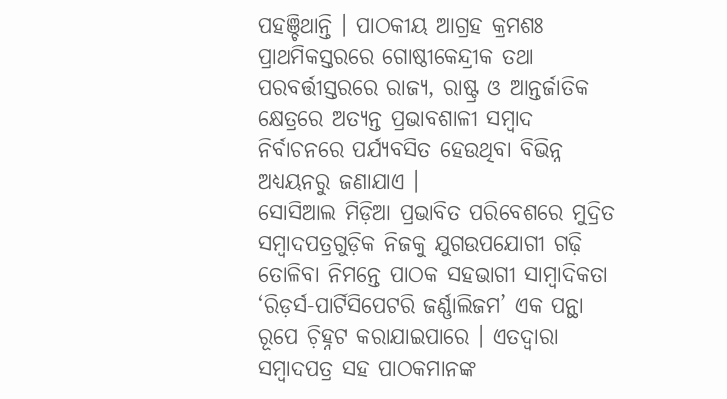ପହଞ୍ଚିଥାନ୍ତି । ପାଠକୀୟ ଆଗ୍ରହ କ୍ରମଶଃ ପ୍ରାଥମିକସ୍ତରରେ ଗୋଷ୍ଠୀକେନ୍ଦ୍ରୀକ ତଥା ପରବର୍ତ୍ତୀସ୍ତରରେ ରାଜ୍ୟ, ରାଷ୍ଟ୍ର ଓ ଆନ୍ତର୍ଜାତିକ କ୍ଷେତ୍ରରେ ଅତ୍ୟନ୍ତ ପ୍ରଭାବଶାଳୀ ସମ୍ୱାଦ ନିର୍ବାଚନରେ ପର୍ଯ୍ୟବସିତ ହେଉଥିବା ବିଭିନ୍ନ ଅଧ୍ୟୟନରୁ ଜଣାଯାଏ ।
ସୋସିଆଲ ମିଡ଼ିଆ ପ୍ରଭାବିତ ପରିବେଶରେ ମୁଦ୍ରିତ ସମ୍ୱାଦପତ୍ରଗୁଡ଼ିକ ନିଜକୁ ଯୁଗଉପଯୋଗୀ ଗଢ଼ି ତୋଳିବା ନିମନ୍ତେ ପାଠକ ସହଭାଗୀ ସାମ୍ୱାଦିକତା ‘ରିଡ଼ର୍ସ-ପାର୍ଟିସିପେଟରି ଜର୍ଣ୍ଣାଲିଜମ’ ଏକ ପନ୍ଥା ରୂପେ ଚ଼ିହ୍ନଟ କରାଯାଇପାରେ । ଏତଦ୍ୱାରା ସମ୍ୱାଦପତ୍ର ସହ ପାଠକମାନଙ୍କ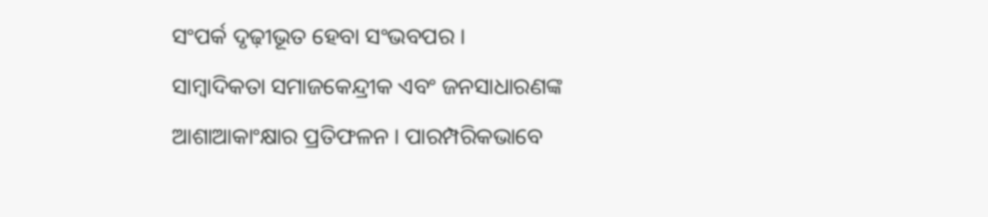ସଂପର୍କ ଦୃଢ଼ୀଭୂତ ହେବା ସଂଭବପର ।
ସାମ୍ୱାଦିକତା ସମାଜକେନ୍ଦ୍ରୀକ ଏବଂ ଜନସାଧାରଣଙ୍କ ଆଶାଆକାଂକ୍ଷାର ପ୍ରତିଫଳନ । ପାରମ୍ପରିକଭାବେ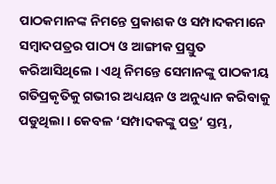ପାଠକମାନଙ୍କ ନିମନ୍ତେ ପ୍ରକାଶକ ଓ ସମ୍ପାଦକମାନେ ସମ୍ୱାଦପତ୍ରର ପାଠ୍ୟ ଓ ଆଙ୍ଗୀକ ପ୍ରସ୍ତୁତ କରିଆସିଥିଲେ । ଏଥି ନିମନ୍ତେ ସେମାନଙ୍କୁ ପାଠକୀୟ ଗତିପ୍ରକୃତିକୁ ଗଭୀର ଅଧ୍ୟୟନ ଓ ଅନୁଧ୍ୟାନ କରିବାକୁ ପଡୁଥିଲା । କେବଳ ‘ସମ୍ପାଦକଙ୍କୁ ପତ୍ର’ ସ୍ତମ୍ଭ,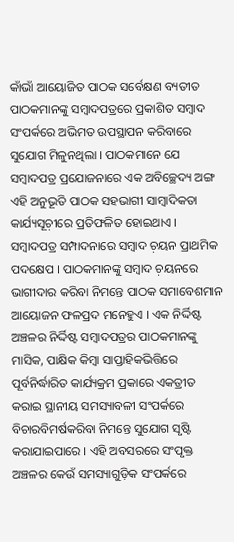କାଁଭାଁ ଆୟୋଜିତ ପାଠକ ସର୍ବେକ୍ଷଣ ବ୍ୟତୀତ ପାଠକମାନଙ୍କୁ ସମ୍ୱାଦପତ୍ରରେ ପ୍ରକାଶିତ ସମ୍ୱାଦ ସଂପର୍କରେ ଅଭିମତ ଉପସ୍ଥାପନ କରିବାରେ ସୁଯୋଗ ମିଳୁନଥିଲା । ପାଠକମାନେ ଯେ ସମ୍ୱାଦପତ୍ର ପ୍ରଯୋଜନାରେ ଏକ ଅବିଚ୍ଛେଦ୍ୟ ଅଙ୍ଗ ଏହି ଅନୁଭୂତି ପାଠକ ସହଭାଗୀ ସାମ୍ୱାଦିକତା କାର୍ଯ୍ୟସୂଚ଼ୀରେ ପ୍ରତିଫଳିତ ହୋଇଥାଏ ।
ସମ୍ୱାଦପତ୍ର ସମ୍ପାଦନାରେ ସମ୍ୱାଦ ଚ଼ୟନ ପ୍ରାଥମିକ ପଦକ୍ଷେପ । ପାଠକମାନଙ୍କୁ ସମ୍ୱାଦ ଚ଼ୟନରେ ଭାଗୀଦାର କରିବା ନିମନ୍ତେ ପାଠକ ସମାବେଶମାନ ଆୟୋଜନ ଫଳପ୍ରଦ ମନେହୁଏ । ଏକ ନିର୍ଦ୍ଦିଷ୍ଟ ଅଞ୍ଚଳର ନିର୍ଦ୍ଦିଷ୍ଟ ସମ୍ୱାଦପତ୍ରର ପାଠକମାନଙ୍କୁ ମାସିକ, ପାକ୍ଷିକ କିମ୍ୱା ସାପ୍ତାହିକଭିତ୍ତିରେ ପୂର୍ବନିର୍ଦ୍ଧାରିତ କାର୍ଯ୍ୟକ୍ରମ ପ୍ରକାରେ ଏକତ୍ରୀତ କରାଇ ସ୍ଥାନୀୟ ସମସ୍ୟାବଳୀ ସଂପର୍କରେ ବିଚାରବିମର୍ଷକରିବା ନିମନ୍ତେ ସୁଯୋଗ ସୃଷ୍ଟି କରାଯାଇପାରେ । ଏହି ଅବସରରେ ସଂପୃକ୍ତ ଅଞ୍ଚଳର କେଉଁ ସମସ୍ୟାଗୁଡ଼ିକ ସଂପର୍କରେ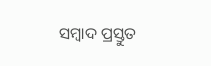ସମ୍ୱାଦ ପ୍ରସ୍ତୁତ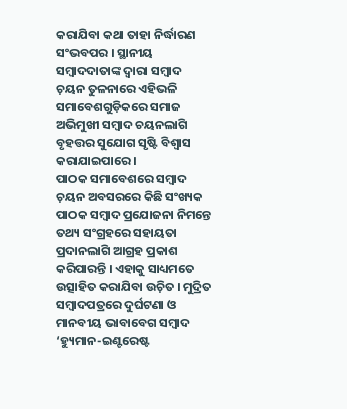କରାଯିବା କଥା ତାହା ନିର୍ଦ୍ଧାରଣ ସଂଭବପର । ସ୍ଥାନୀୟ ସମ୍ୱାଦଦାତାଙ୍କ ଦ୍ୱାରା ସମ୍ୱାଦ ଚ଼ୟନ ତୁଳନାରେ ଏହିଭଳି ସମାବେଶଗୁଡ଼ିକରେ ସମାଜ ଅଭିମୁଖୀ ସମ୍ୱାଦ ଚୟନଲାଗି ବୃହତ୍ତର ସୁଯୋଗ ସୃଷ୍ଟି ବିଶ୍ୱାସ କରାଯାଇପାରେ ।
ପାଠକ ସମାବେଶରେ ସମ୍ୱାଦ ଚ଼ୟନ ଅବସରରେ କିଛି ସଂଖ୍ୟକ ପାଠକ ସମ୍ୱାଦ ପ୍ରଯୋଜନା ନିମନ୍ତେ ତଥ୍ୟ ସଂଗ୍ରହରେ ସହାୟତା ପ୍ରଦାନଲାଗି ଆଗ୍ରହ ପ୍ରକାଶ କରିପାରନ୍ତି । ଏହାକୁ ସାଧ୍ୟମତେ ଉତ୍ସାହିତ କରାଯିବା ଉଚ଼ିତ । ମୁଦ୍ରିତ ସମ୍ୱାଦପତ୍ରରେ ଦୁର୍ଘଟଣା ଓ ମାନବୀୟ ଭାବାବେଗ ସମ୍ୱାଦ ‘ହ୍ୟୁମାନ-ଇଣ୍ଟରେଷ୍ଟ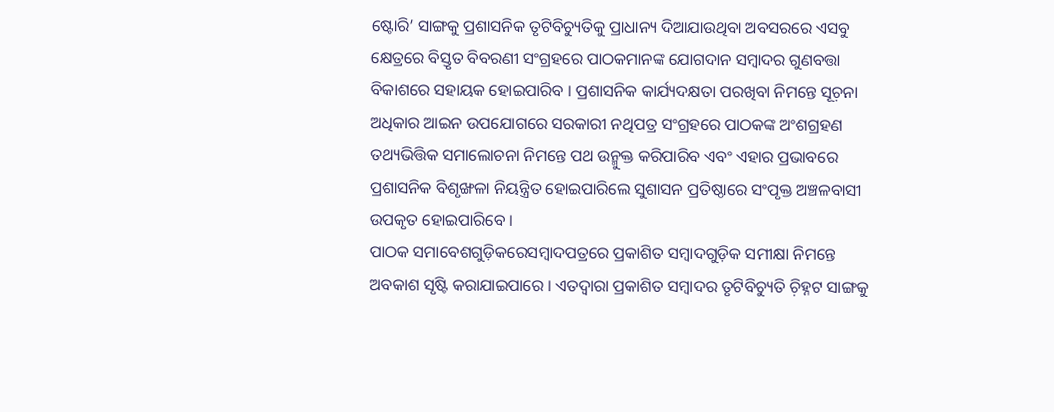ଷ୍ଟୋରି’ ସାଙ୍ଗକୁ ପ୍ରଶାସନିକ ତୃଟିବିଚ୍ୟୁତିକୁ ପ୍ରାଧାନ୍ୟ ଦିଆଯାଉଥିବା ଅବସରରେ ଏସବୁ କ୍ଷେତ୍ରରେ ବିସ୍ତୃତ ବିବରଣୀ ସଂଗ୍ରହରେ ପାଠକମାନଙ୍କ ଯୋଗଦାନ ସମ୍ୱାଦର ଗୁଣବତ୍ତା ବିକାଶରେ ସହାୟକ ହୋଇପାରିବ । ପ୍ରଶାସନିକ କାର୍ଯ୍ୟଦକ୍ଷତା ପରଖିବା ନିମନ୍ତେ ସୂଚ଼ନା ଅଧିକାର ଆଇନ ଉପଯୋଗରେ ସରକାରୀ ନଥିପତ୍ର ସଂଗ୍ରହରେ ପାଠକଙ୍କ ଅଂଶଗ୍ରହଣ ତଥ୍ୟଭିତ୍ତିକ ସମାଲୋଚନା ନିମନ୍ତେ ପଥ ଉନ୍ମୁକ୍ତ କରିପାରିବ ଏବଂ ଏହାର ପ୍ରଭାବରେ ପ୍ରଶାସନିକ ବିଶୃଙ୍ଖଳା ନିୟନ୍ତ୍ରିତ ହୋଇପାରିଲେ ସୁଶାସନ ପ୍ରତିଷ୍ଠାରେ ସଂପୃକ୍ତ ଅଞ୍ଚଳବାସୀ ଉପକୃତ ହୋଇପାରିବେ ।
ପାଠକ ସମାବେଶଗୁଡ଼ିକରେସମ୍ୱାଦପତ୍ରରେ ପ୍ରକାଶିତ ସମ୍ୱାଦଗୁଡ଼ିକ ସମୀକ୍ଷା ନିମନ୍ତେ ଅବକାଶ ସୃଷ୍ଟି କରାଯାଇପାରେ । ଏତଦ୍ୱାରା ପ୍ରକାଶିତ ସମ୍ୱାଦର ତୃଟିବିଚ୍ୟୁତି ଚ଼ିହ୍ନଟ ସାଙ୍ଗକୁ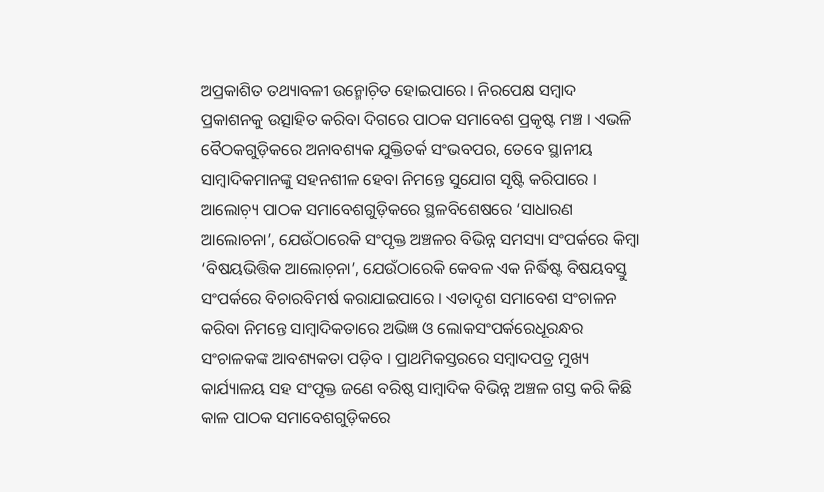ଅପ୍ରକାଶିତ ତଥ୍ୟାବଳୀ ଉନ୍ମୋଚ଼ିତ ହୋଇପାରେ । ନିରପେକ୍ଷ ସମ୍ୱାଦ ପ୍ରକାଶନକୁ ଉତ୍ସାହିତ କରିବା ଦିଗରେ ପାଠକ ସମାବେଶ ପ୍ରକୃଷ୍ଟ ମଞ୍ଚ । ଏଭଳି ବୈଠକଗୁଡ଼ିକରେ ଅନାବଶ୍ୟକ ଯୁକ୍ତିତର୍କ ସଂଭବପର, ତେବେ ସ୍ଥାନୀୟ ସାମ୍ୱାଦିକମାନଙ୍କୁ ସହନଶୀଳ ହେବା ନିମନ୍ତେ ସୁଯୋଗ ସୃଷ୍ଟି କରିପାରେ ।
ଆଲୋଚ଼୍ୟ ପାଠକ ସମାବେଶଗୁଡ଼ିକରେ ସ୍ଥଳବିଶେଷରେ ‘ସାଧାରଣ ଆଲୋଚନା’, ଯେଉଁଠାରେକି ସଂପୃକ୍ତ ଅଞ୍ଚଳର ବିଭିନ୍ନ ସମସ୍ୟା ସଂପର୍କରେ କିମ୍ୱା ‘ବିଷୟଭିତ୍ତିକ ଆଲୋଚ଼ନା’, ଯେଉଁଠାରେକି କେବଳ ଏକ ନିର୍ଦ୍ଧିଷ୍ଟ ବିଷୟବସ୍ତୁ ସଂପର୍କରେ ବିଚାରବିମର୍ଷ କରାଯାଇପାରେ । ଏତାଦୃଶ ସମାବେଶ ସଂଚାଳନ କରିବା ନିମନ୍ତେ ସାମ୍ୱାଦିକତାରେ ଅଭିଜ୍ଞ ଓ ଲୋକସଂପର୍କରେଧୂରନ୍ଧର ସଂଚାଳକଙ୍କ ଆବଶ୍ୟକତା ପଡ଼ିବ । ପ୍ରାଥମିକସ୍ତରରେ ସମ୍ୱାଦପତ୍ର ମୁଖ୍ୟ କାର୍ଯ୍ୟାଳୟ ସହ ସଂପୃକ୍ତ ଜଣେ ବରିଷ୍ଠ ସାମ୍ୱାଦିକ ବିଭିନ୍ନ ଅଞ୍ଚଳ ଗସ୍ତ କରି କିଛି କାଳ ପାଠକ ସମାବେଶଗୁଡ଼ିକରେ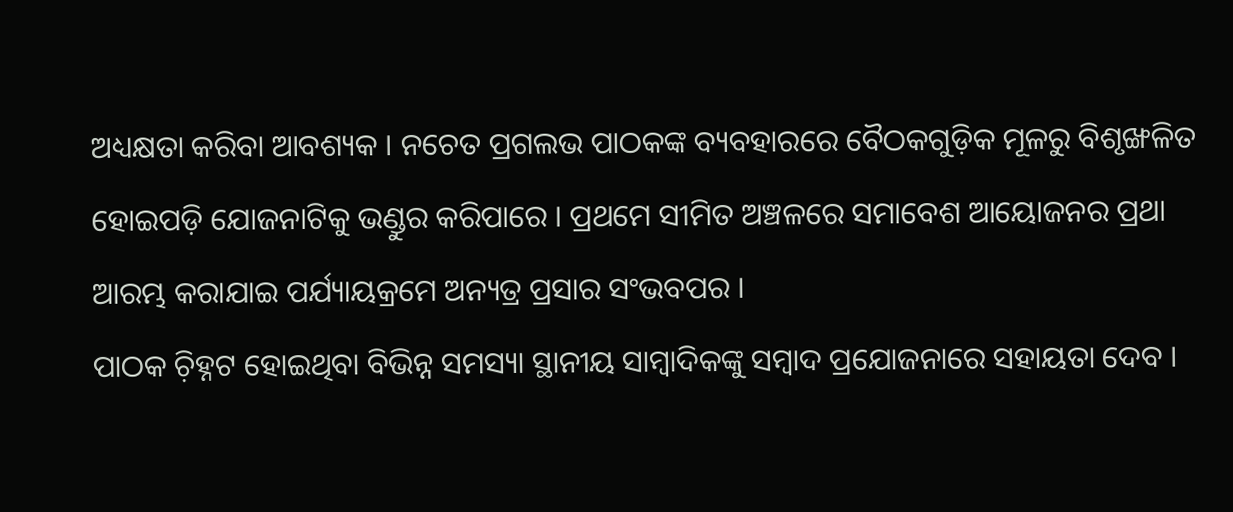ଅଧ୍ୟକ୍ଷତା କରିବା ଆବଶ୍ୟକ । ନଚେତ ପ୍ରଗଲଭ ପାଠକଙ୍କ ବ୍ୟବହାରରେ ବୈଠକଗୁଡ଼ିକ ମୂଳରୁ ବିଶୃଙ୍ଖଳିତ ହୋଇପଡ଼ି ଯୋଜନାଟିକୁ ଭଣ୍ଡୁର କରିପାରେ । ପ୍ରଥମେ ସୀମିତ ଅଞ୍ଚଳରେ ସମାବେଶ ଆୟୋଜନର ପ୍ରଥା ଆରମ୍ଭ କରାଯାଇ ପର୍ଯ୍ୟାୟକ୍ରମେ ଅନ୍ୟତ୍ର ପ୍ରସାର ସଂଭବପର ।
ପାଠକ ଚ଼ିହ୍ନଟ ହୋଇଥିବା ବିଭିନ୍ନ ସମସ୍ୟା ସ୍ଥାନୀୟ ସାମ୍ୱାଦିକଙ୍କୁ ସମ୍ୱାଦ ପ୍ରଯୋଜନାରେ ସହାୟତା ଦେବ ।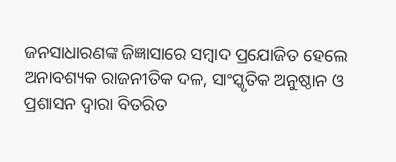ଜନସାଧାରଣଙ୍କ ଜିଜ୍ଞାସାରେ ସମ୍ୱାଦ ପ୍ରଯୋଜିତ ହେଲେ ଅନାବଶ୍ୟକ ରାଜନୀତିକ ଦଳ, ସାଂସ୍କୃତିକ ଅନୁଷ୍ଠାନ ଓ ପ୍ରଶାସନ ଦ୍ୱାରା ବିତରିତ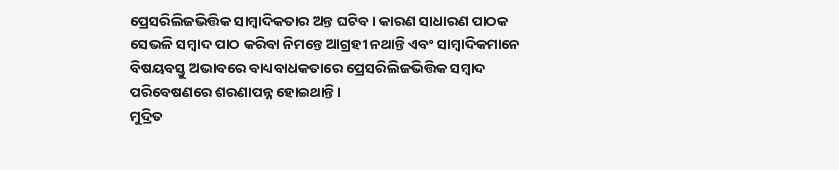ପ୍ରେସରିଲିଜଭିତ୍ତିକ ସାମ୍ୱାଦିକତାର ଅନ୍ତ ଘଟିବ । କାରଣ ସାଧାରଣ ପାଠକ ସେଭଳି ସମ୍ୱାଦ ପାଠ କରିବା ନିମନ୍ତେ ଆଗ୍ରହୀ ନଥାନ୍ତି ଏବଂ ସାମ୍ୱାଦିକମାନେ ବିଷୟବସ୍ତୁ ଅଭାବରେ ବାଧ୍ୟବାଧକତାରେ ପ୍ରେସରିଲିଜଭିତ୍ତିକ ସମ୍ୱାଦ ପରିବେଷଣରେ ଶରଣାପନ୍ନ ହୋଇଥାନ୍ତି ।
ମୁଦ୍ରିତ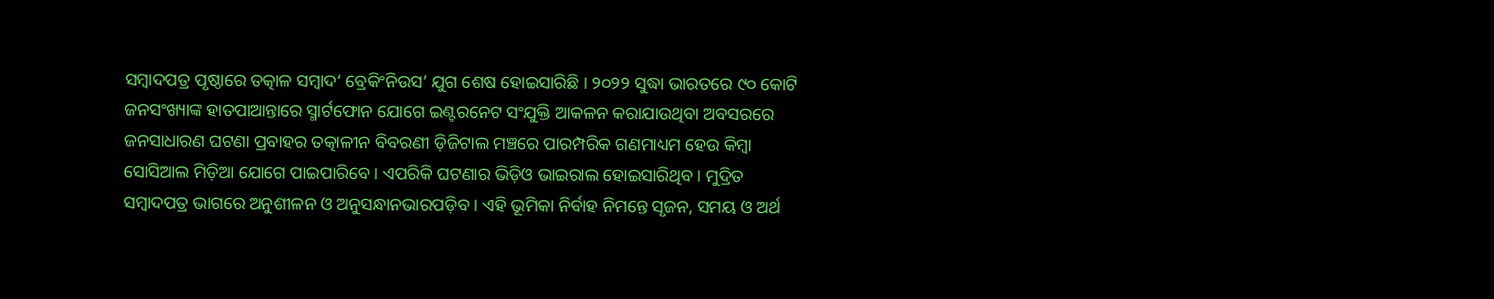ସମ୍ୱାଦପତ୍ର ପୃଷ୍ଠାରେ ତତ୍କାଳ ସମ୍ୱାଦ‘ ବ୍ରେକିଂନିଉସ’ ଯୁଗ ଶେଷ ହୋଇସାରିଛି । ୨୦୨୨ ସୁଦ୍ଧା ଭାରତରେ ୯୦ କୋଟି ଜନସଂଖ୍ୟାଙ୍କ ହାତପାଆନ୍ତାରେ ସ୍ମାର୍ଟଫୋନ ଯୋଗେ ଇଣ୍ଟରନେଟ ସଂଯୁକ୍ତି ଆକଳନ କରାଯାଉଥିବା ଅବସରରେ ଜନସାଧାରଣ ଘଟଣା ପ୍ରବାହର ତତ୍କାଳୀନ ବିବରଣୀ ଡ଼ିଜିଟାଲ ମଞ୍ଚରେ ପାରମ୍ପରିକ ଗଣମାଧ୍ୟମ ହେଉ କିମ୍ୱା ସୋସିଆଲ ମିଡ଼ିଆ ଯୋଗେ ପାଇପାରିବେ । ଏପରିକି ଘଟଣାର ଭିଡ଼ିଓ ଭାଇରାଲ ହୋଇସାରିଥିବ । ମୁଦ୍ରିତ ସମ୍ୱାଦପତ୍ର ଭାଗରେ ଅନୁଶୀଳନ ଓ ଅନୁସନ୍ଧାନଭାରପଡ଼ିବ । ଏହି ଭୂମିକା ନିର୍ବାହ ନିମନ୍ତେ ସୃଜନ, ସମୟ ଓ ଅର୍ଥ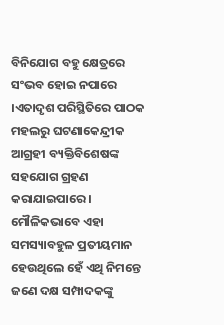ବିନିଯୋଗ ବହୁ କ୍ଷେତ୍ରରେ ସଂଭବ ହୋଇ ନପାରେ ।ଏତାଦୃଶ ପରିସ୍ଥିତିରେ ପାଠକ ମହଲରୁ ଘଟଣାକେନ୍ଦ୍ରୀକ ଆଗ୍ରହୀ ବ୍ୟକ୍ତିବିଶେଷଙ୍କ ସହଯୋଗ ଗ୍ରହଣ କରାଯାଇପାରେ । ମୌଳିକଭାବେ ଏହା ସମସ୍ୟାବହୁଳ ପ୍ରତୀୟମାନ ହେଉଥିଲେ ହେଁ ଏଥି ନିମନ୍ତେ ଜଣେ ଦକ୍ଷ ସମ୍ପାଦକଙ୍କୁ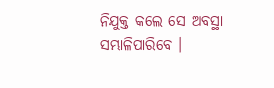ନିଯୁକ୍ତ କଲେ ସେ ଅବସ୍ଥା ସମ୍ଭାଳିପାରିବେ ।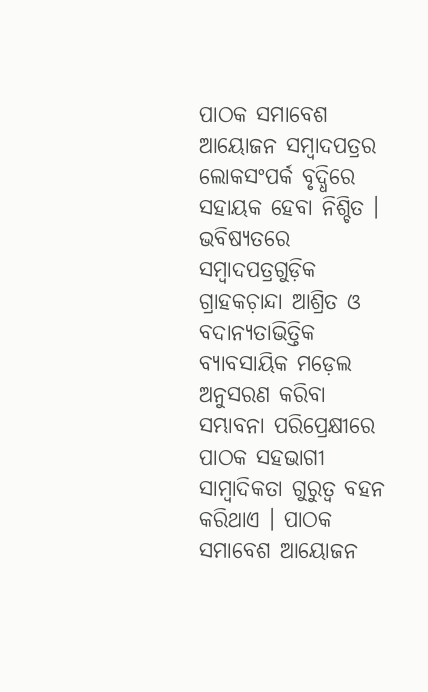ପାଠକ ସମାବେଶ ଆୟୋଜନ ସମ୍ୱାଦପତ୍ରର ଲୋକସଂପର୍କ ବୃଦ୍ଧିରେ ସହାୟକ ହେବା ନିଶ୍ଚିତ । ଭବିଷ୍ୟତରେ ସମ୍ୱାଦପତ୍ରଗୁଡ଼ିକ ଗ୍ରାହକଚ଼ାନ୍ଦା ଆଶ୍ରିତ ଓ ବଦାନ୍ୟତାଭିତ୍ତିକ ବ୍ୟାବସାୟିକ ମଡ଼େଲ ଅନୁସରଣ କରିବା ସମ୍ଭାବନା ପରିପ୍ରେକ୍ଷୀରେ ପାଠକ ସହଭାଗୀ ସାମ୍ୱାଦିକତା ଗୁରୁତ୍ୱ ବହନ କରିଥାଏ । ପାଠକ ସମାବେଶ ଆୟୋଜନ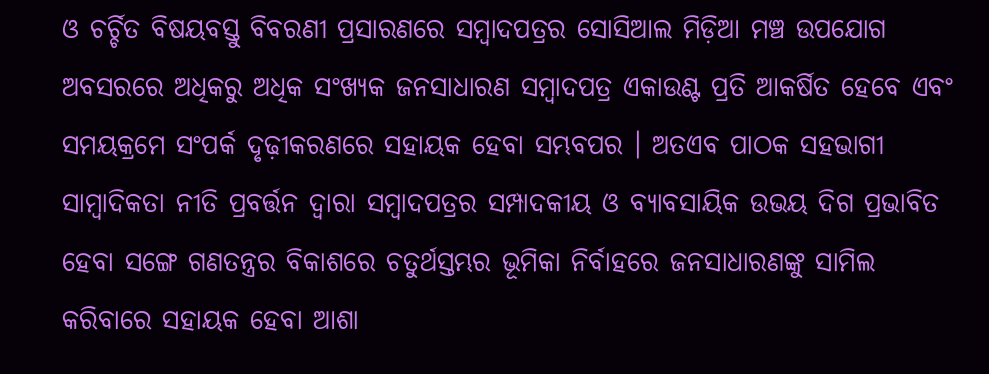ଓ ଚର୍ଚ୍ଚିତ ବିଷୟବସ୍ତୁ ବିବରଣୀ ପ୍ରସାରଣରେ ସମ୍ୱାଦପତ୍ରର ସୋସିଆଲ ମିଡ଼ିଆ ମଞ୍ଚ ଉପଯୋଗ ଅବସରରେ ଅଧିକରୁ ଅଧିକ ସଂଖ୍ୟକ ଜନସାଧାରଣ ସମ୍ୱାଦପତ୍ର ଏକାଉଣ୍ଟ ପ୍ରତି ଆକର୍ଷିତ ହେବେ ଏବଂ ସମୟକ୍ରମେ ସଂପର୍କ ଦୃଢ଼ୀକରଣରେ ସହାୟକ ହେବା ସମ୍ଭବପର । ଅତଏବ ପାଠକ ସହଭାଗୀ ସାମ୍ୱାଦିକତା ନୀତି ପ୍ରବର୍ତ୍ତନ ଦ୍ୱାରା ସମ୍ୱାଦପତ୍ରର ସମ୍ପାଦକୀୟ ଓ ବ୍ୟାବସାୟିକ ଉଭୟ ଦିଗ ପ୍ରଭାବିତ ହେବା ସଙ୍ଗେ ଗଣତନ୍ତ୍ରର ବିକାଶରେ ଚତୁର୍ଥସ୍ତମ୍ଭର ଭୂମିକା ନିର୍ବାହରେ ଜନସାଧାରଣଙ୍କୁ ସାମିଲ କରିବାରେ ସହାୟକ ହେବା ଆଶା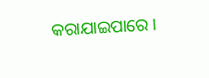କରାଯାଇପାରେ ।